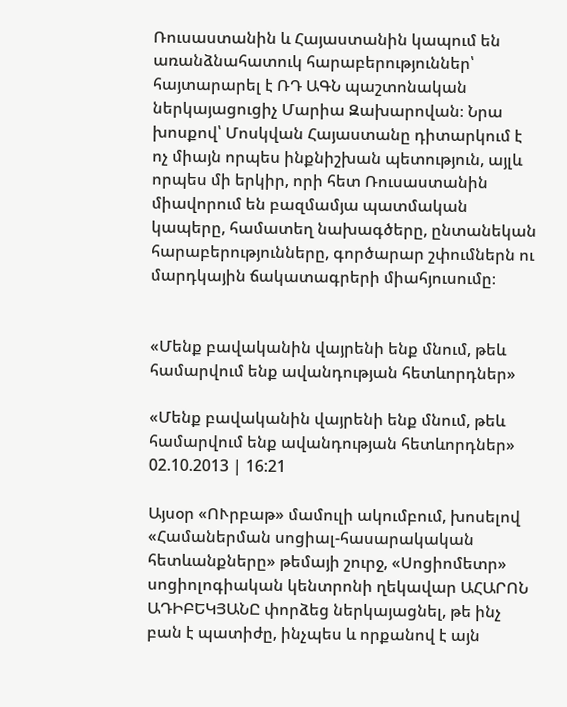Ռուսաստանին և Հայաստանին կապում են առանձնահատուկ հարաբերություններ՝ հայտարարել է ՌԴ ԱԳՆ պաշտոնական ներկայացուցիչ Մարիա Զախարովան։ Նրա խոսքով՝ Մոսկվան Հայաստանը դիտարկում է ոչ միայն որպես ինքնիշխան պետություն, այլև որպես մի երկիր, որի հետ Ռուսաստանին միավորում են բազմամյա պատմական կապերը, համատեղ նախագծերը, ընտանեկան հարաբերությունները, գործարար շփումներն ու մարդկային ճակատագրերի միահյուսումը։


«Մենք բավականին վայրենի ենք մնում, թեև համարվում ենք ավանդության հետևորդներ»

«Մենք բավականին վայրենի ենք մնում, թեև համարվում ենք ավանդության հետևորդներ»
02.10.2013 | 16:21

Այսօր «ՈՒրբաթ» մամուլի ակումբում, խոսելով «Համաներման սոցիալ-հասարակական հետևանքները» թեմայի շուրջ, «Սոցիոմետր» սոցիոլոգիական կենտրոնի ղեկավար ԱՀԱՐՈՆ ԱԴԻԲԵԿՅԱՆԸ փորձեց ներկայացնել, թե ինչ բան է պատիժը, ինչպես և որքանով է այն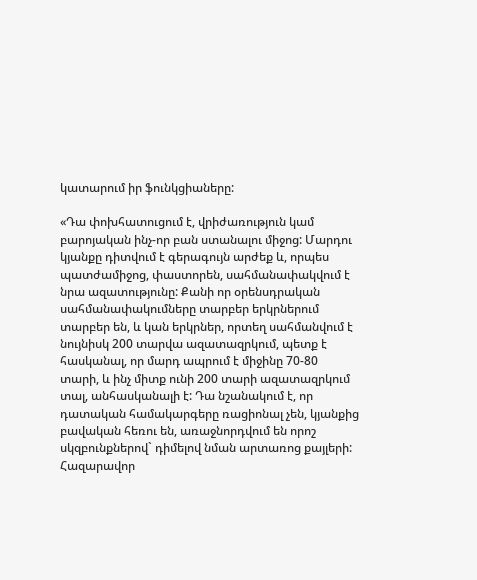կատարում իր ֆունկցիաները:

«Դա փոխհատուցում է, վրիժառություն կամ բարոյական ինչ-որ բան ստանալու միջոց: Մարդու կյանքը դիտվում է գերագույն արժեք և, որպես պատժամիջոց, փաստորեն, սահմանափակվում է նրա ազատությունը: Քանի որ օրենսդրական սահմանափակումները տարբեր երկրներում տարբեր են, և կան երկրներ, որտեղ սահմանվում է նույնիսկ 200 տարվա ազատազրկում, պետք է հասկանալ, որ մարդ ապրում է միջինը 70-80 տարի, և ինչ միտք ունի 200 տարի ազատազրկում տալ, անհասկանալի է: Դա նշանակում է, որ դատական համակարգերը ռացիոնալ չեն, կյանքից բավական հեռու են, առաջնորդվում են որոշ սկզբունքներով` դիմելով նման արտառոց քայլերի: Հազարավոր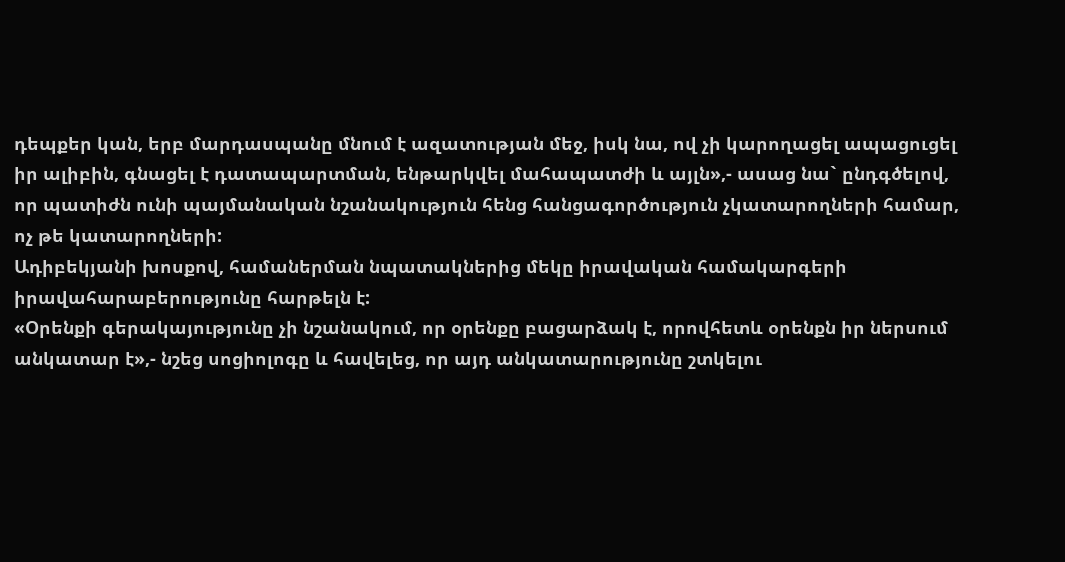դեպքեր կան, երբ մարդասպանը մնում է ազատության մեջ, իսկ նա, ով չի կարողացել ապացուցել իր ալիբին, գնացել է դատապարտման, ենթարկվել մահապատժի և այլն»,- ասաց նա` ընդգծելով, որ պատիժն ունի պայմանական նշանակություն հենց հանցագործություն չկատարողների համար, ոչ թե կատարողների:
Ադիբեկյանի խոսքով, համաներման նպատակներից մեկը իրավական համակարգերի իրավահարաբերությունը հարթելն է:
«Օրենքի գերակայությունը չի նշանակում, որ օրենքը բացարձակ է, որովհետև օրենքն իր ներսում անկատար է»,- նշեց սոցիոլոգը և հավելեց, որ այդ անկատարությունը շտկելու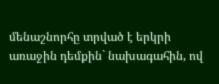մենաշնորհը տրված է երկրի առաջին դեմքին` նախագահին, ով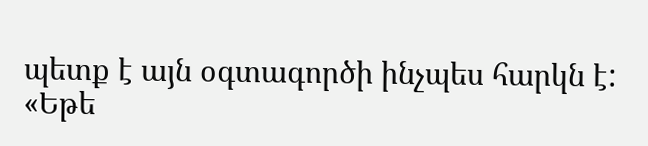պետք է այն օգտագործի ինչպես հարկն է:
«Եթե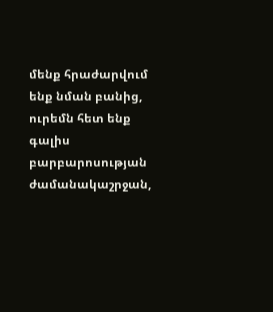մենք հրաժարվում ենք նման բանից, ուրեմն հետ ենք գալիս բարբարոսության ժամանակաշրջան,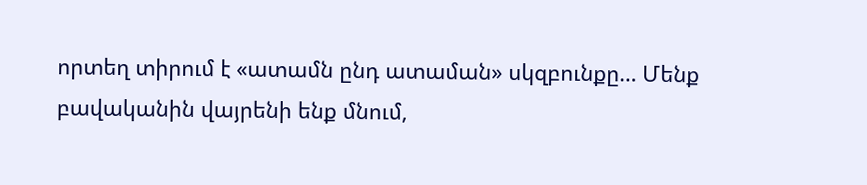որտեղ տիրում է «ատամն ընդ ատաման» սկզբունքը… Մենք բավականին վայրենի ենք մնում,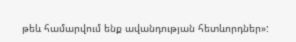թեև համարվում ենք ավանդության հետևորդներ»: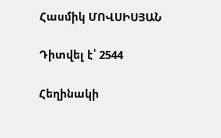Հասմիկ ՄՈՎՍԻՍՅԱՆ

Դիտվել է՝ 2544

Հեղինակի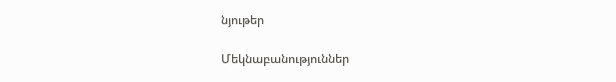նյութեր

Մեկնաբանություններ